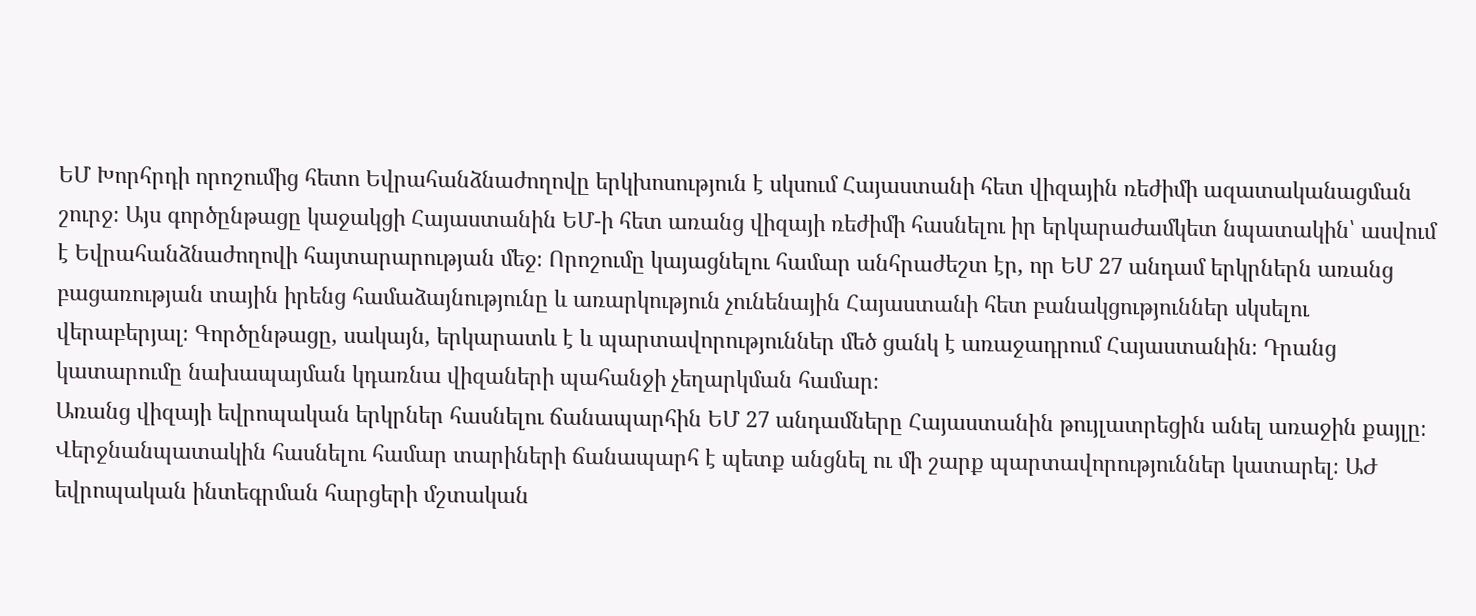ԵՄ Խորհրդի որոշումից հետո Եվրահանձնաժողովը երկխոսություն է սկսում Հայաստանի հետ վիզային ռեժիմի ազատականացման շուրջ։ Այս գործընթացը կաջակցի Հայաստանին ԵՄ-ի հետ առանց վիզայի ռեժիմի հասնելու իր երկարաժամկետ նպատակին՝ ասվում է Եվրահանձնաժողովի հայտարարության մեջ։ Որոշումը կայացնելու համար անհրաժեշտ էր, որ ԵՄ 27 անդամ երկրներն առանց բացառության տային իրենց համաձայնությունը և առարկություն չունենային Հայաստանի հետ բանակցություններ սկսելու վերաբերյալ։ Գործընթացը, սակայն, երկարատև է և պարտավորություններ մեծ ցանկ է առաջադրում Հայաստանին։ Դրանց կատարումը նախապայման կդառնա վիզաների պահանջի չեղարկման համար։
Առանց վիզայի եվրոպական երկրներ հասնելու ճանապարհին ԵՄ 27 անդամները Հայաստանին թույլատրեցին անել առաջին քայլը։ Վերջնանպատակին հասնելու համար տարիների ճանապարհ է պետք անցնել ու մի շարք պարտավորություններ կատարել։ ԱԺ եվրոպական ինտեգրման հարցերի մշտական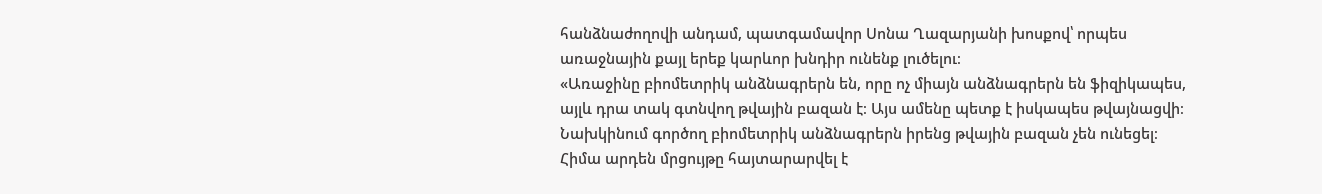հանձնաժողովի անդամ, պատգամավոր Սոնա Ղազարյանի խոսքով՝ որպես առաջնային քայլ երեք կարևոր խնդիր ունենք լուծելու։
«Առաջինը բիոմետրիկ անձնագրերն են, որը ոչ միայն անձնագրերն են ֆիզիկապես, այլև դրա տակ գտնվող թվային բազան է։ Այս ամենը պետք է իսկապես թվայնացվի։ Նախկինում գործող բիոմետրիկ անձնագրերն իրենց թվային բազան չեն ունեցել։ Հիմա արդեն մրցույթը հայտարարվել է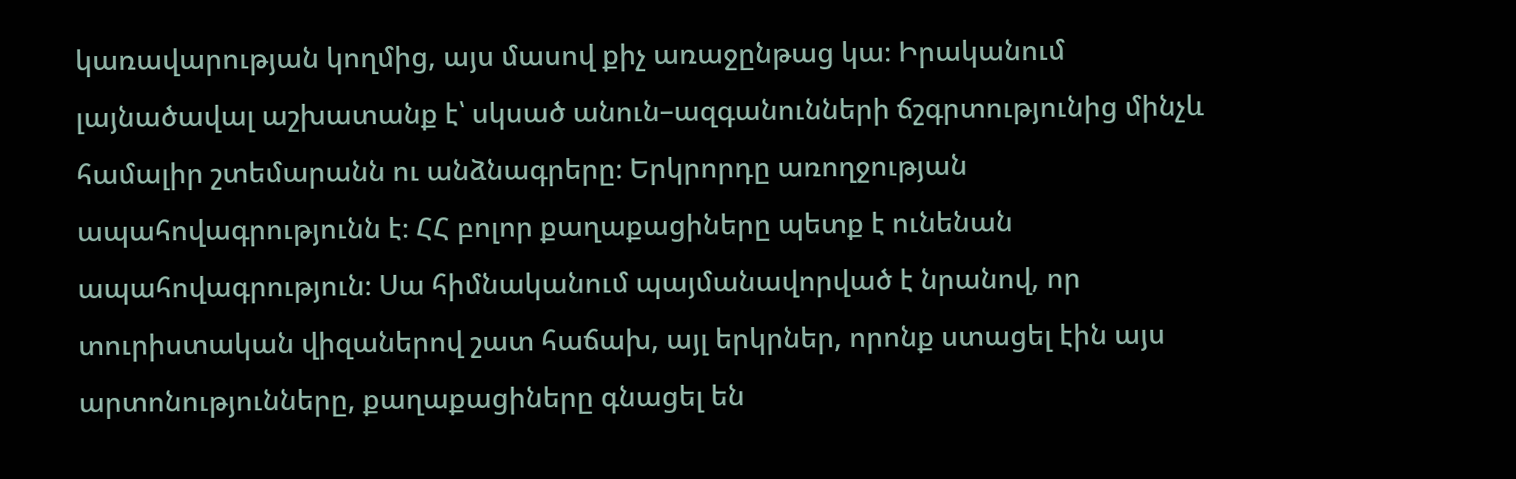կառավարության կողմից, այս մասով քիչ առաջընթաց կա։ Իրականում լայնածավալ աշխատանք է՝ սկսած անուն–ազգանունների ճշգրտությունից մինչև համալիր շտեմարանն ու անձնագրերը։ Երկրորդը առողջության ապահովագրությունն է։ ՀՀ բոլոր քաղաքացիները պետք է ունենան ապահովագրություն։ Սա հիմնականում պայմանավորված է նրանով, որ տուրիստական վիզաներով շատ հաճախ, այլ երկրներ, որոնք ստացել էին այս արտոնությունները, քաղաքացիները գնացել են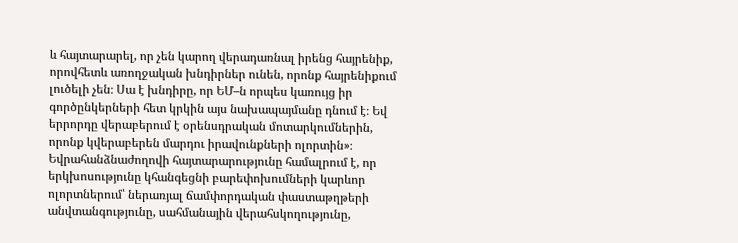և հայտարարել, որ չեն կարող վերադառնալ իրենց հայրենիք, որովհետև առողջական խնդիրներ ունեն, որոնք հայրենիքում լուծելի չեն։ Սա է խնդիրը, որ ԵՄ–ն որպես կառույց իր գործընկերների հետ կրկին այս նախապայմանը դնում է։ Եվ երրորդը վերաբերում է օրենսդրական մոտարկումներին, որոնք կվերաբերեն մարդու իրավունքների ոլորտին»։
Եվրահանձնաժողովի հայտարարությունը համալրում է, որ երկխոսությունը կհանգեցնի բարեփոխումների կարևոր ոլորտներում՝ ներառյալ ճամփորդական փաստաթղթերի անվտանգությունը, սահմանային վերահսկողությունը,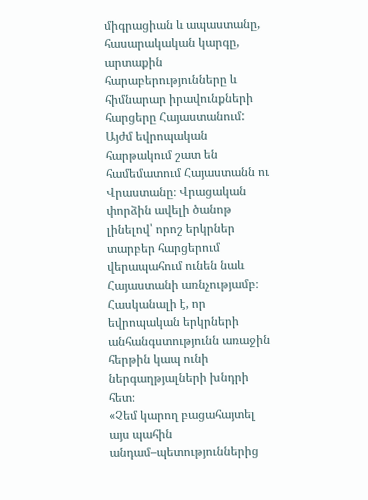միգրացիան և ապաստանը, հասարակական կարգը, արտաքին հարաբերությունները և հիմնարար իրավունքների հարցերը Հայաստանում:
Այժմ եվրոպական հարթակում շատ են համեմատում Հայաստանն ու Վրաստանը։ Վրացական փորձին ավելի ծանոթ լինելով՝ որոշ երկրներ տարբեր հարցերում վերապահում ունեն նաև Հայաստանի առնչությամբ։ Հասկանալի է, որ եվրոպական երկրների անհանգստությունն առաջին հերթին կապ ունի ներգաղթյալների խնդրի հետ։
«Չեմ կարող բացահայտել այս պահին անդամ–պետություններից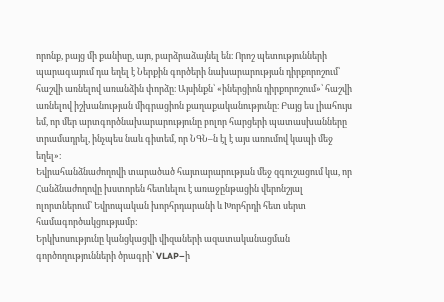որոնք, բայց մի քանիսը, այո, բարձրաձայնել են։ Որոշ պետությունների պարագայում դա եղել է Ներքին գործերի նախարարության դիրքորոշում՝ հաշվի առնելով առանձին փորձը։ Այսինքն՝ «իներցիոն դիրքորոշում»՝ հաշվի առնելով իշխանության միգրացիոն քաղաքականությունը։ Բայց ես լիահույս եմ, որ մեր արտգործնախարարությունը բոլոր հարցերի պատասխանները տրամադրել, ինչպես նաև գիտեմ, որ ՆԳՆ–ն էլ է այս առումով կապի մեջ եղել»։
Եվրահանձնաժողովի տարածած հայտարարության մեջ զգուշացում կա, որ Հանձնաժողովը խստորեն հետևելու է առաջընթացին վերոնշյալ ոլորտներում՝ Եվրոպական խորհրդարանի և Խորհրդի հետ սերտ համագործակցությամբ:
Երկխոսությունը կանցկացվի վիզաների ազատականացման գործողությունների ծրագրի՝ VLAP–ի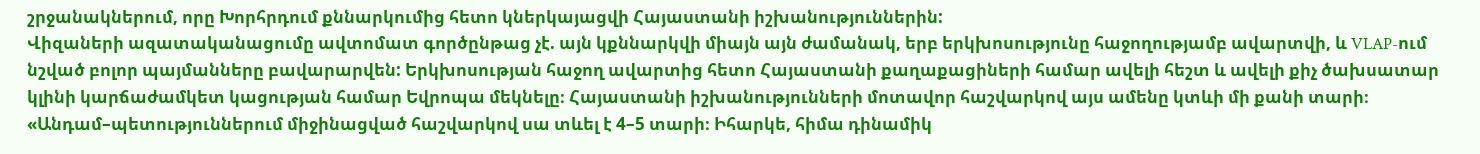շրջանակներում, որը Խորհրդում քննարկումից հետո կներկայացվի Հայաստանի իշխանություններին:
Վիզաների ազատականացումը ավտոմատ գործընթաց չէ. այն կքննարկվի միայն այն ժամանակ, երբ երկխոսությունը հաջողությամբ ավարտվի, և VLAP-ում նշված բոլոր պայմանները բավարարվեն: Երկխոսության հաջող ավարտից հետո Հայաստանի քաղաքացիների համար ավելի հեշտ և ավելի քիչ ծախսատար կլինի կարճաժամկետ կացության համար Եվրոպա մեկնելը։ Հայաստանի իշխանությունների մոտավոր հաշվարկով այս ամենը կտևի մի քանի տարի։
«Անդամ–պետություններում միջինացված հաշվարկով սա տևել է 4–5 տարի։ Իհարկե, հիմա դինամիկ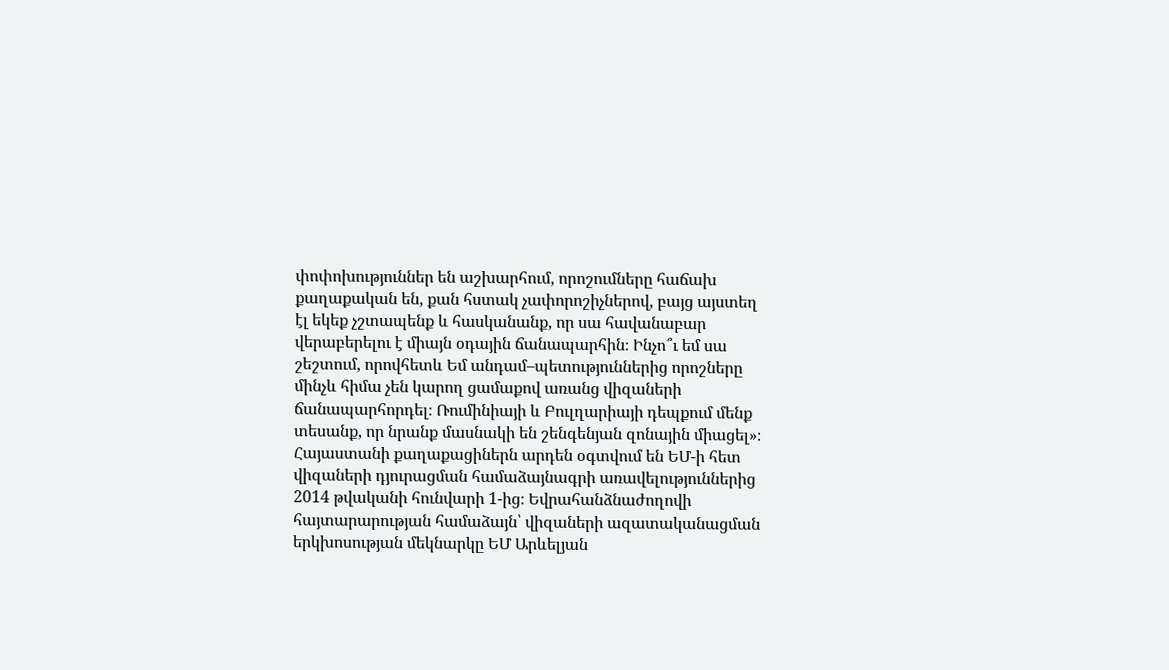փոփոխություններ են աշխարհում, որոշումները հաճախ քաղաքական են, քան հստակ չափորոշիչներով, բայց այստեղ էլ եկեք չշտապենք և հասկանանք, որ սա հավանաբար վերաբերելու է միայն օդային ճանապարհին։ Ինչո՞ւ եմ սա շեշտում, որովհետև Եմ անդամ–պետություններից որոշները մինչև հիմա չեն կարող ցամաքով առանց վիզաների ճանապարհորդել։ Ռումինիայի և Բուլղարիայի դեպքում մենք տեսանք, որ նրանք մասնակի են շենգենյան զոնային միացել»։
Հայաստանի քաղաքացիներն արդեն օգտվում են ԵՄ-ի հետ վիզաների դյուրացման համաձայնագրի առավելություններից 2014 թվականի հունվարի 1-ից։ Եվրահանձնաժողովի հայտարարության համաձայն՝ վիզաների ազատականացման երկխոսության մեկնարկը ԵՄ Արևելյան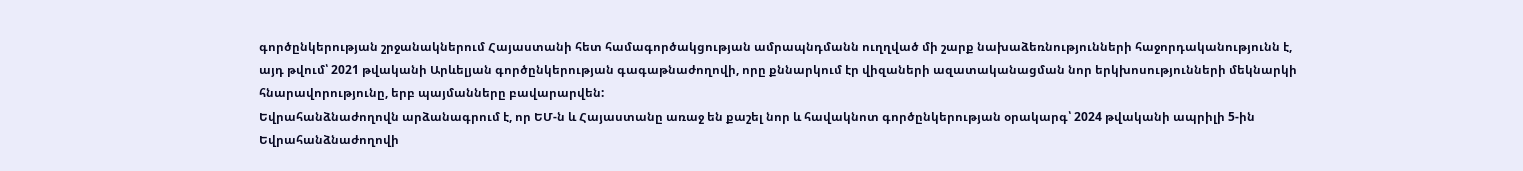գործընկերության շրջանակներում Հայաստանի հետ համագործակցության ամրապնդմանն ուղղված մի շարք նախաձեռնությունների հաջորդականությունն է, այդ թվում՝ 2021 թվականի Արևելյան գործընկերության գագաթնաժողովի, որը քննարկում էր վիզաների ազատականացման նոր երկխոսությունների մեկնարկի հնարավորությունը, երբ պայմանները բավարարվեն:
Եվրահանձնաժողովն արձանագրում է, որ ԵՄ-ն և Հայաստանը առաջ են քաշել նոր և հավակնոտ գործընկերության օրակարգ՝ 2024 թվականի ապրիլի 5-ին Եվրահանձնաժողովի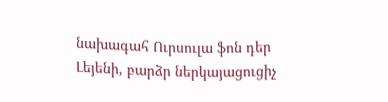նախագահ Ուրսուլա ֆոն դեր Լեյենի, բարձր ներկայացուցիչ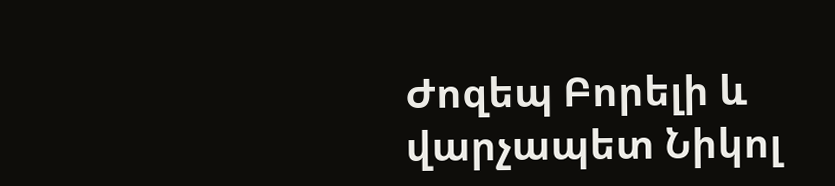Ժոզեպ Բորելի և վարչապետ Նիկոլ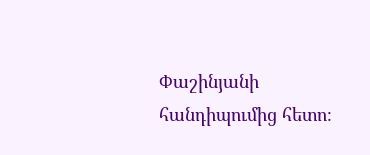Փաշինյանի հանդիպումից հետո։